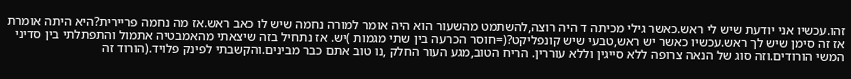זהו.עכשיו אני יודעת שיש לי ראש.כאשר גילי מכיתה ד היה רוצה,להשתמט מהשעור הוא היה אומר למורה נחמה שיש לו כאב ראש.אז מה נחמה פריירית?היא היתה אומרת אז זה סימן שיש לך ראש.עכשיו כאשר יש ראש,טבעי שיש קונפליקט?(=חוסר הכרעה בין שתי מגמות )יש. אז נתחיל בזה שיצאתי מהאמבטיה אתמול והתפתלתי בין סדיני המשי הורודים.וזה סוג של הנאה צרופה ללא סייגין וללא עוררין. הריח הטוב,מגע העור החלק ,נו טוב אתם כבר מבינים.והקשבתי לפינק פלויד.(הורוד זה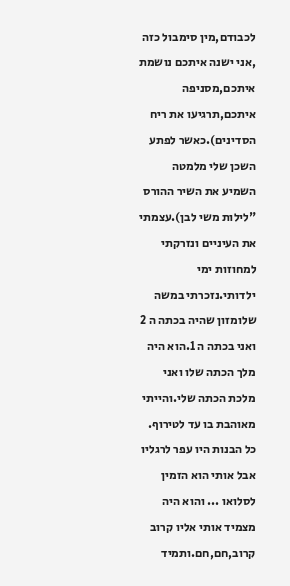לכבודם,מין סימבול כזה ,אני ישנה איתכם נושמת איתכם,מסניפה איתכם,תרגיעו את ריח הסדינים).כאשר לפתע השכן שלי מלמטה השמיע את השיר ההורס "לילות משי לבן).עצמתי את העיניים ונזרקתי למחוזות ימי ילדותי.נזכרתי במשה שלומזון שהיה בכתה ה 2 ואני בכתה ה 1.הוא היה מלך הכתה שלו ואני מלכת הכתה שלי.והייתי מאוהבת בו עד לטירוף. כל הבנות היו עפר לרגליו אבל אותי הוא הזמין לסלואו ... והוא היה מצמיד אותי אליו קרוב קרוב,חם,חם.ותמיד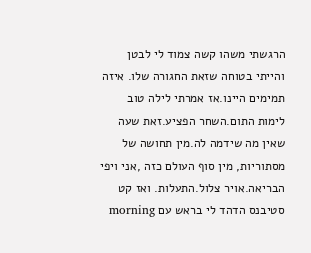הרגשתי משהו קשה צמוד לי לבטן והייתי בטוחה שזאת החגורה שלו. איזה תמימים היינו.אז אמרתי לילה טוב לימות התום.השחר הפציע.זאת שעה שאין מה שידמה לה.מין תחושה של מסתוריות, מין סוף העולם כזה ,אני ויפי הבריאה.אויר צלול.התעלות. ואז קט סטיבנס הדהד לי בראש עם morning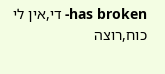has broken- די,אין לי כוח,רוצה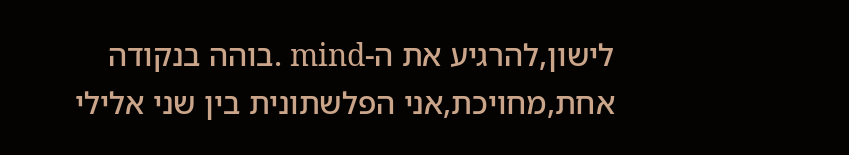לישון,להרגיע את ה-mind .בוהה בנקודה אחת,מחויכת,אני הפלשתונית בין שני אלילי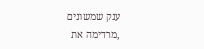ענק שמשונים ,מרדימה את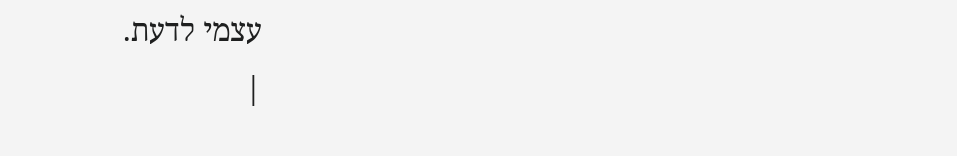עצמי לדעת.
|